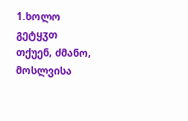1.ხოლო გეტყჳთ თქუენ, ძმანო, მოსლვისა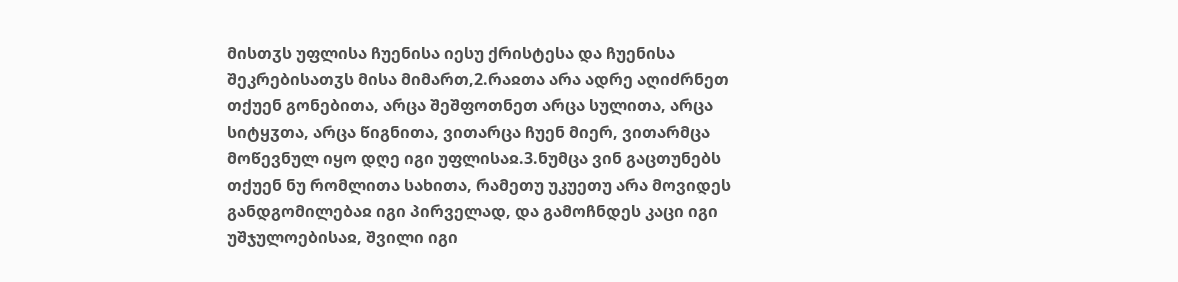მისთჳს უფლისა ჩუენისა იესუ ქრისტესა და ჩუენისა შეკრებისათჳს მისა მიმართ,2.რაჲთა არა ადრე აღიძრნეთ თქუენ გონებითა, არცა შეშფოთნეთ არცა სულითა, არცა სიტყჳთა, არცა წიგნითა, ვითარცა ჩუენ მიერ, ვითარმცა მოწევნულ იყო დღე იგი უფლისაჲ.3.ნუმცა ვინ გაცთუნებს თქუენ ნუ რომლითა სახითა, რამეთუ უკუეთუ არა მოვიდეს განდგომილებაჲ იგი პირველად, და გამოჩნდეს კაცი იგი უშჯულოებისაჲ, შვილი იგი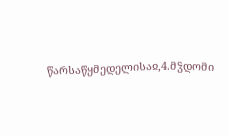წარსაწყმედელისაჲ,4.მჴდომი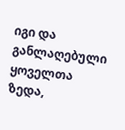იგი და განლაღებული ყოველთა ზედა,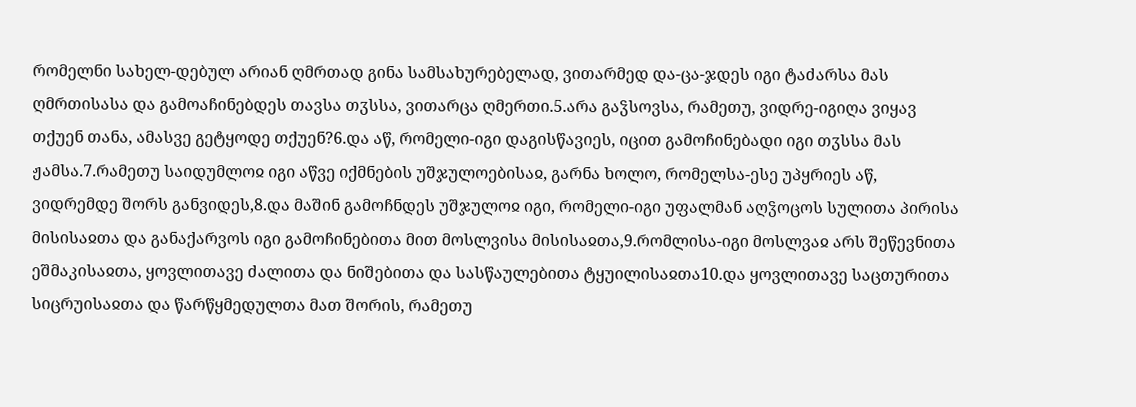რომელნი სახელ-დებულ არიან ღმრთად გინა სამსახურებელად, ვითარმედ და-ცა-ჯდეს იგი ტაძარსა მას ღმრთისასა და გამოაჩინებდეს თავსა თჳსსა, ვითარცა ღმერთი.5.არა გაჴსოვსა, რამეთუ, ვიდრე-იგიღა ვიყავ თქუენ თანა, ამასვე გეტყოდე თქუენ?6.და აწ, რომელი-იგი დაგისწავიეს, იცით გამოჩინებადი იგი თჳსსა მას ჟამსა.7.რამეთუ საიდუმლოჲ იგი აწვე იქმნების უშჯულოებისაჲ, გარნა ხოლო, რომელსა-ესე უპყრიეს აწ, ვიდრემდე შორს განვიდეს,8.და მაშინ გამოჩნდეს უშჯულოჲ იგი, რომელი-იგი უფალმან აღჴოცოს სულითა პირისა მისისაჲთა და განაქარვოს იგი გამოჩინებითა მით მოსლვისა მისისაჲთა,9.რომლისა-იგი მოსლვაჲ არს შეწევნითა ეშმაკისაჲთა, ყოვლითავე ძალითა და ნიშებითა და სასწაულებითა ტყუილისაჲთა10.და ყოვლითავე საცთურითა სიცრუისაჲთა და წარწყმედულთა მათ შორის, რამეთუ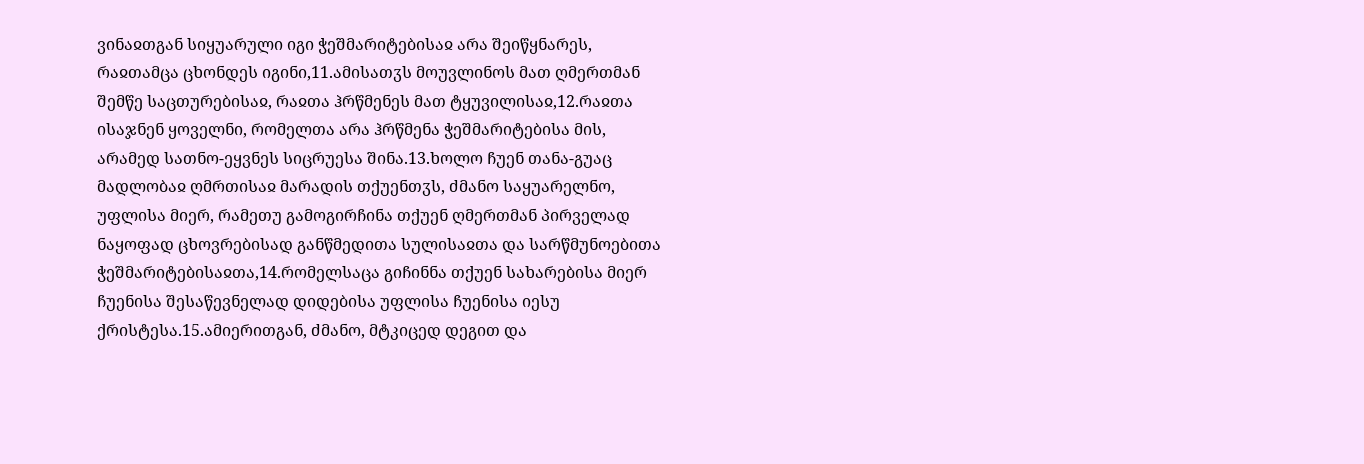ვინაჲთგან სიყუარული იგი ჭეშმარიტებისაჲ არა შეიწყნარეს, რაჲთამცა ცხონდეს იგინი,11.ამისათჳს მოუვლინოს მათ ღმერთმან შემწე საცთურებისაჲ, რაჲთა ჰრწმენეს მათ ტყუვილისაჲ,12.რაჲთა ისაჯნენ ყოველნი, რომელთა არა ჰრწმენა ჭეშმარიტებისა მის, არამედ სათნო-ეყვნეს სიცრუესა შინა.13.ხოლო ჩუენ თანა-გუაც მადლობაჲ ღმრთისაჲ მარადის თქუენთჳს, ძმანო საყუარელნო, უფლისა მიერ, რამეთუ გამოგირჩინა თქუენ ღმერთმან პირველად ნაყოფად ცხოვრებისად განწმედითა სულისაჲთა და სარწმუნოებითა ჭეშმარიტებისაჲთა,14.რომელსაცა გიჩინნა თქუენ სახარებისა მიერ ჩუენისა შესაწევნელად დიდებისა უფლისა ჩუენისა იესუ ქრისტესა.15.ამიერითგან, ძმანო, მტკიცედ დეგით და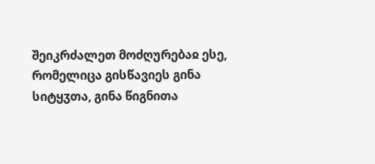შეიკრძალეთ მოძღურებაჲ ესე, რომელიცა გისწავიეს გინა სიტყჳთა, გინა წიგნითა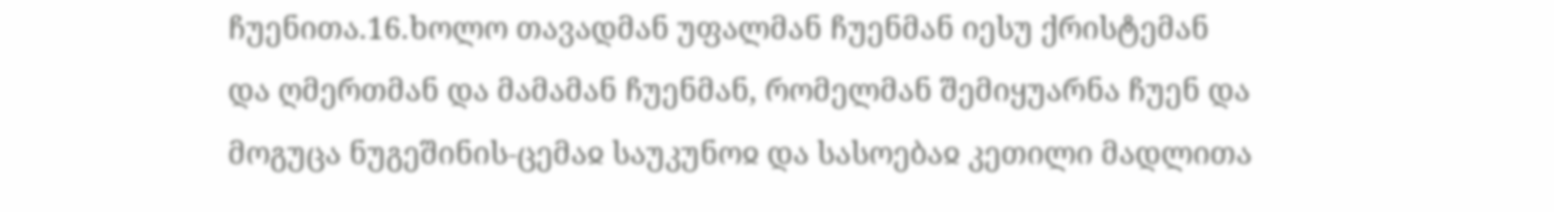ჩუენითა.16.ხოლო თავადმან უფალმან ჩუენმან იესუ ქრისტემან და ღმერთმან და მამამან ჩუენმან, რომელმან შემიყუარნა ჩუენ და მოგუცა ნუგეშინის-ცემაჲ საუკუნოჲ და სასოებაჲ კეთილი მადლითა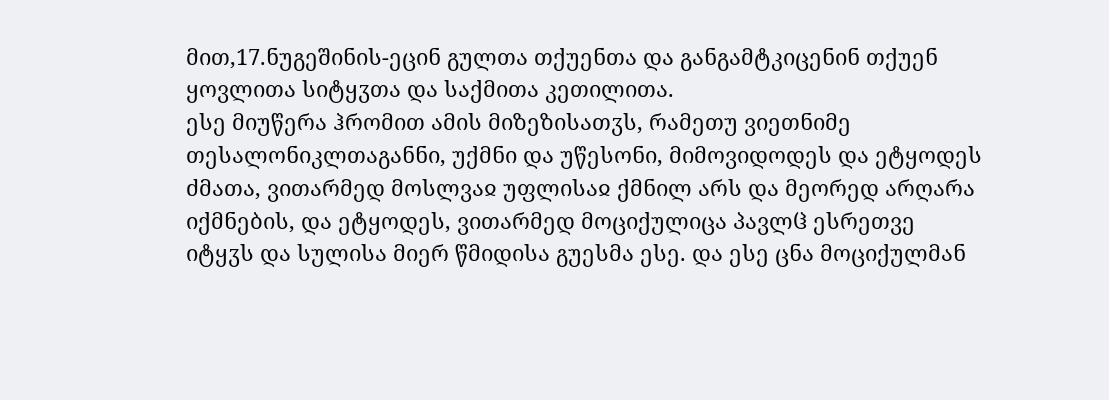მით,17.ნუგეშინის-ეცინ გულთა თქუენთა და განგამტკიცენინ თქუენ ყოვლითა სიტყჳთა და საქმითა კეთილითა.
ესე მიუწერა ჰრომით ამის მიზეზისათჳს, რამეთუ ვიეთნიმე თესალონიკლთაგანნი, უქმნი და უწესონი, მიმოვიდოდეს და ეტყოდეს ძმათა, ვითარმედ მოსლვაჲ უფლისაჲ ქმნილ არს და მეორედ არღარა იქმნების, და ეტყოდეს, ვითარმედ მოციქულიცა პავლჱ ესრეთვე იტყჳს და სულისა მიერ წმიდისა გუესმა ესე. და ესე ცნა მოციქულმან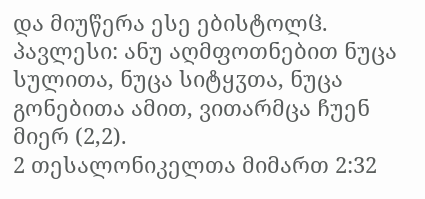და მიუწერა ესე ებისტოლჱ.
პავლესი: ანუ აღმფოთნებით ნუცა სულითა, ნუცა სიტყჳთა, ნუცა გონებითა ამით, ვითარმცა ჩუენ მიერ (2,2).
2 თესალონიკელთა მიმართ 2:32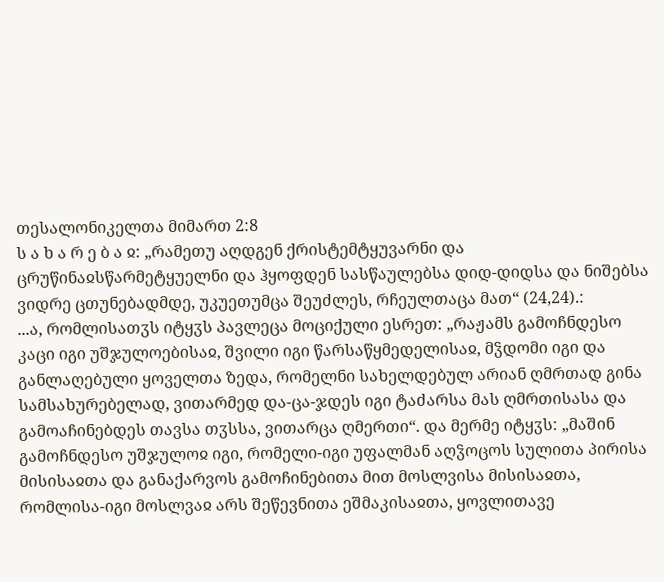თესალონიკელთა მიმართ 2:8
ს ა ხ ა რ ე ბ ა ჲ: „რამეთუ აღდგენ ქრისტემტყუვარნი და ცრუწინაჲსწარმეტყუელნი და ჰყოფდენ სასწაულებსა დიდ-დიდსა და ნიშებსა ვიდრე ცთუნებადმდე, უკუეთუმცა შეუძლეს, რჩეულთაცა მათ“ (24,24).:
...ა, რომლისათჳს იტყჳს პავლეცა მოციქული ესრეთ: „რაჟამს გამოჩნდესო კაცი იგი უშჯულოებისაჲ, შვილი იგი წარსაწყმედელისაჲ, მჴდომი იგი და განლაღებული ყოველთა ზედა, რომელნი სახელდებულ არიან ღმრთად გინა სამსახურებელად, ვითარმედ და-ცა-ჯდეს იგი ტაძარსა მას ღმრთისასა და გამოაჩინებდეს თავსა თჳსსა, ვითარცა ღმერთი“. და მერმე იტყჳს: „მაშინ გამოჩნდესო უშჯულოჲ იგი, რომელი-იგი უფალმან აღჴოცოს სულითა პირისა მისისაჲთა და განაქარვოს გამოჩინებითა მით მოსლვისა მისისაჲთა, რომლისა-იგი მოსლვაჲ არს შეწევნითა ეშმაკისაჲთა, ყოვლითავე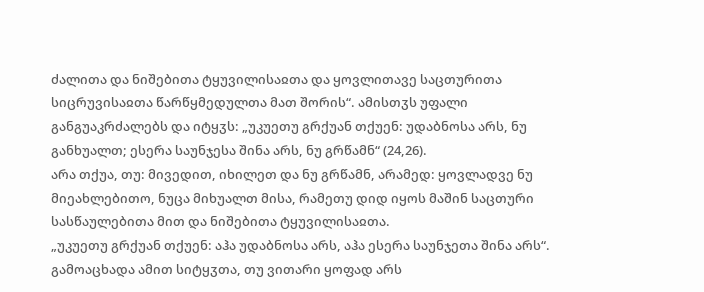ძალითა და ნიშებითა ტყუვილისაჲთა და ყოვლითავე საცთურითა სიცრუვისაჲთა წარწყმედულთა მათ შორის“. ამისთჳს უფალი განგუაკრძალებს და იტყჳს: „უკუეთუ გრქუან თქუენ: უდაბნოსა არს, ნუ განხუალთ; ესერა საუნჯესა შინა არს, ნუ გრწამნ“ (24,26).
არა თქუა, თუ: მივედით, იხილეთ და ნუ გრწამნ, არამედ: ყოვლადვე ნუ მიეახლებითო, ნუცა მიხუალთ მისა, რამეთუ დიდ იყოს მაშინ საცთური სასწაულებითა მით და ნიშებითა ტყუვილისაჲთა.
„უკუეთუ გრქუან თქუენ: აჰა უდაბნოსა არს, აჰა ესერა საუნჯეთა შინა არს“. გამოაცხადა ამით სიტყჳთა, თუ ვითარი ყოფად არს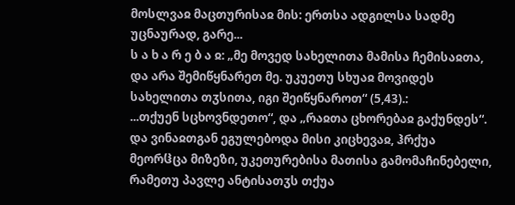მოსლვაჲ მაცთურისაჲ მის: ერთსა ადგილსა სადმე უცნაურად, გარე...
ს ა ხ ა რ ე ბ ა ჲ: „მე მოვედ სახელითა მამისა ჩემისაჲთა, და არა შემიწყნარეთ მე. უკუეთუ სხუაჲ მოვიდეს სახელითა თჳსითა, იგი შეიწყნაროთ“ (5,43).:
...თქუენ სცხოვნდეთო“, და „რაჲთა ცხორებაჲ გაქუნდეს“. და ვინაჲთგან ეგულებოდა მისი კიცხევაჲ, ჰრქუა მეორჱცა მიზეზი, უკეთურებისა მათისა გამომაჩინებელი, რამეთუ პავლე ანტისათჳს თქუა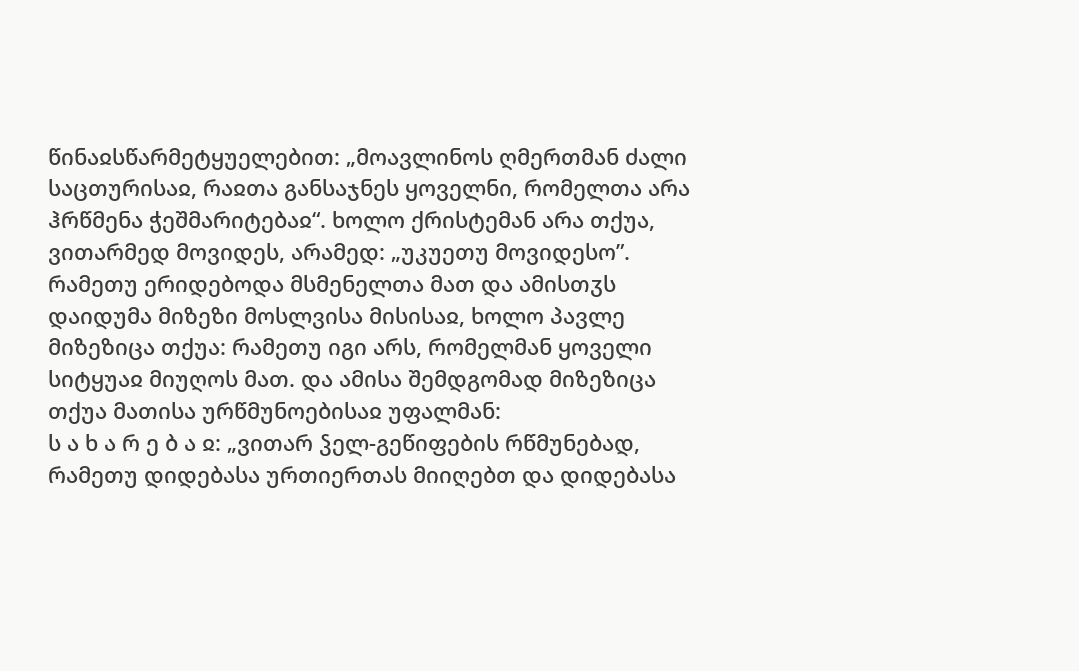წინაჲსწარმეტყუელებით: „მოავლინოს ღმერთმან ძალი საცთურისაჲ, რაჲთა განსაჯნეს ყოველნი, რომელთა არა ჰრწმენა ჭეშმარიტებაჲ“. ხოლო ქრისტემან არა თქუა, ვითარმედ მოვიდეს, არამედ: „უკუეთუ მოვიდესო”. რამეთუ ერიდებოდა მსმენელთა მათ და ამისთჳს დაიდუმა მიზეზი მოსლვისა მისისაჲ, ხოლო პავლე მიზეზიცა თქუა: რამეთუ იგი არს, რომელმან ყოველი სიტყუაჲ მიუღოს მათ. და ამისა შემდგომად მიზეზიცა თქუა მათისა ურწმუნოებისაჲ უფალმან:
ს ა ხ ა რ ე ბ ა ჲ: „ვითარ ჴელ-გეწიფების რწმუნებად, რამეთუ დიდებასა ურთიერთას მიიღებთ და დიდებასა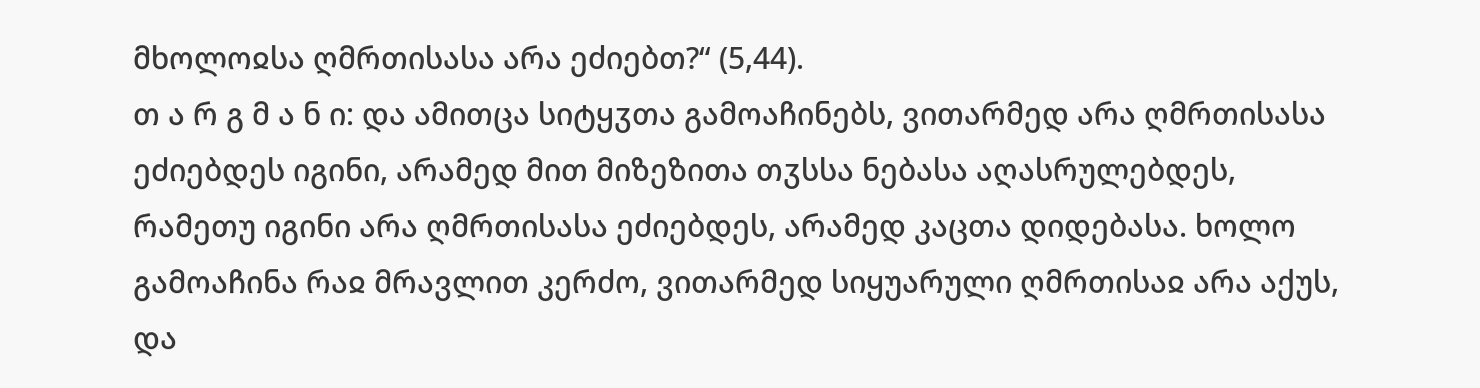მხოლოჲსა ღმრთისასა არა ეძიებთ?“ (5,44).
თ ა რ გ მ ა ნ ი: და ამითცა სიტყჳთა გამოაჩინებს, ვითარმედ არა ღმრთისასა ეძიებდეს იგინი, არამედ მით მიზეზითა თჳსსა ნებასა აღასრულებდეს, რამეთუ იგინი არა ღმრთისასა ეძიებდეს, არამედ კაცთა დიდებასა. ხოლო გამოაჩინა რაჲ მრავლით კერძო, ვითარმედ სიყუარული ღმრთისაჲ არა აქუს, და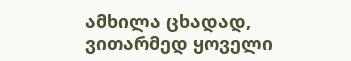ამხილა ცხადად, ვითარმედ ყოველი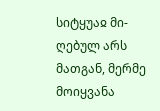სიტყუაჲ მი-ღებულ არს მათგან, მერმე მოიყვანა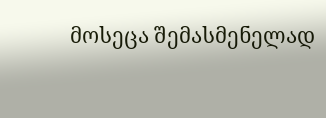მოსეცა შემასმენელად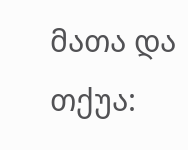მათა და თქუა: